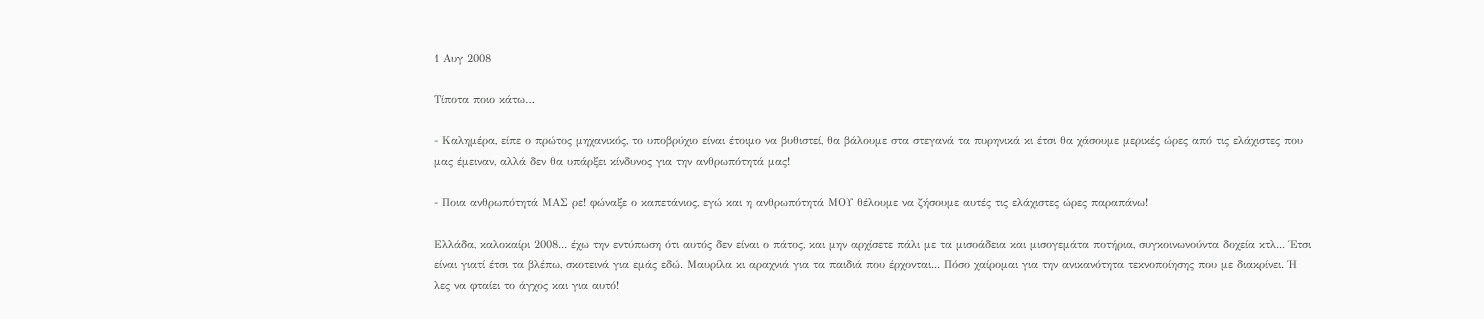1 Αυγ 2008

Τίποτα ποιο κάτω…

- Καλημέρα, είπε ο πρώτος μηχανικός, το υποβρύχιο είναι έτοιμο να βυθιστεί, θα βάλουμε στα στεγανά τα πυρηνικά κι έτσι θα χάσουμε μερικές ώρες από τις ελάχιστες που μας έμειναν, αλλά δεν θα υπάρξει κίνδυνος για την ανθρωπότητά μας!

- Ποια ανθρωπότητά ΜΑΣ ρε! φώναξε ο καπετάνιος, εγώ και η ανθρωπότητά ΜΟΥ θέλουμε να ζήσουμε αυτές τις ελάχιστες ώρες παραπάνω!

Ελλάδα, καλοκαίρι 2008... έχω την εντύπωση ότι αυτός δεν είναι ο πάτος, και μην αρχίσετε πάλι με τα μισοάδεια και μισογεμάτα ποτήρια, συγκοινωνούντα δοχεία κτλ... Έτσι είναι γιατί έτσι τα βλέπω, σκοτεινά για εμάς εδώ. Μαυρίλα κι αραχνιά για τα παιδιά που έρχονται... Πόσο χαίρομαι για την ανικανότητα τεκνοποίησης που με διακρίνει. Ή λες να φταίει το άγχος και για αυτό!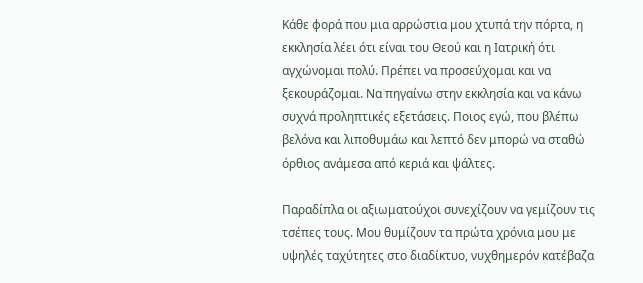Κάθε φορά που μια αρρώστια μου χτυπά την πόρτα, η εκκλησία λέει ότι είναι του Θεού και η Ιατρική ότι αγχώνομαι πολύ. Πρέπει να προσεύχομαι και να ξεκουράζομαι. Να πηγαίνω στην εκκλησία και να κάνω συχνά προληπτικές εξετάσεις. Ποιος εγώ, που βλέπω βελόνα και λιποθυμάω και λεπτό δεν μπορώ να σταθώ όρθιος ανάμεσα από κεριά και ψάλτες.

Παραδίπλα οι αξιωματούχοι συνεχίζουν να γεμίζουν τις τσέπες τους. Μου θυμίζουν τα πρώτα χρόνια μου με υψηλές ταχύτητες στο διαδίκτυο, νυχθημερόν κατέβαζα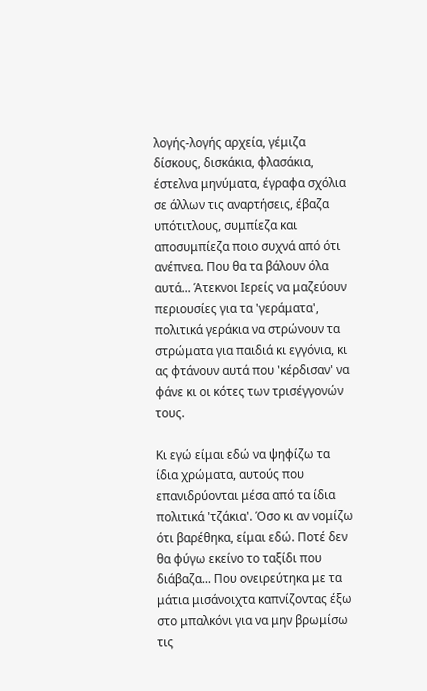λογής-λογής αρχεία, γέμιζα δίσκους, δισκάκια, φλασάκια, έστελνα μηνύματα, έγραφα σχόλια σε άλλων τις αναρτήσεις, έβαζα υπότιτλους, συμπίεζα και αποσυμπίεζα ποιο συχνά από ότι ανέπνεα. Που θα τα βάλουν όλα αυτά... Άτεκνοι Ιερείς να μαζεύουν περιουσίες για τα 'γεράματα', πολιτικά γεράκια να στρώνουν τα στρώματα για παιδιά κι εγγόνια, κι ας φτάνουν αυτά που 'κέρδισαν' να φάνε κι οι κότες των τρισέγγονών τους.

Κι εγώ είμαι εδώ να ψηφίζω τα ίδια χρώματα, αυτούς που επανιδρύονται μέσα από τα ίδια πολιτικά 'τζάκια'. Όσο κι αν νομίζω ότι βαρέθηκα, είμαι εδώ. Ποτέ δεν θα φύγω εκείνο το ταξίδι που διάβαζα... Που ονειρεύτηκα με τα μάτια μισάνοιχτα καπνίζοντας έξω στο μπαλκόνι για να μην βρωμίσω τις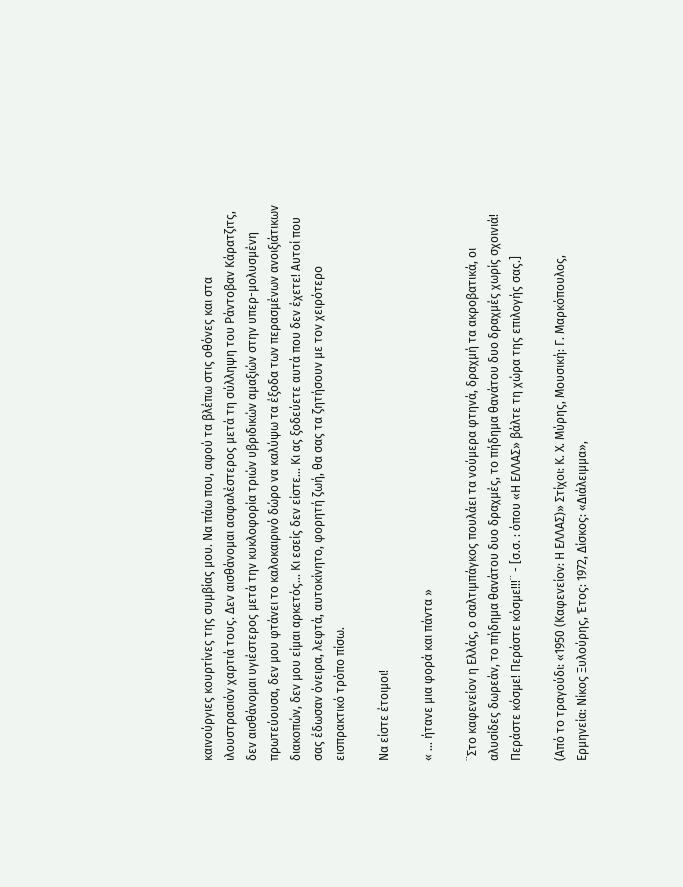καινούργιες κουρτίνες της συμβίας μου. Να πάω που, αφού τα βλέπω στις οθόνες και στα ιλουστρασιόν χαρτιά τους. Δεν αισθάνομαι ασφαλέστερος μετά τη σύλληψη του Ράντοβαν Κάρατζιτς, δεν αισθάνομαι υγιέστερος μετά την κυκλοφορία τριών υβριδικών αμαξιών στην υπερ-μολυσμένη πρωτεύουσα, δεν μου φτάνει το καλοκαιρινό δώρο να καλύψω τα έξοδα των περασμένων ανοιξιάτικων διακοπών, δεν μου είμαι αρκετός... Κι εσείς δεν είστε... Κι ας ξοδεύετε αυτά που δεν έχετε! Αυτοί που σας έδωσαν όνειρα, λεφτά, αυτοκίνητο, φορητή ζωή, θα σας τα ζητήσουν με τον χειρότερο εισπρακτικό τρόπο πίσω.

Να είστε έτοιμοι!

« … ήτανε μια φορά και πάντα »

¨Στο καφενείον η Ελλάς, ο σαλτιμπάγκος πουλάει τα νούμερα φτηνά, δραχμή τα ακροβατικά, οι αλυσίδες δωρεάν, το πήδημα θανάτου δυο δραχμές, το πήδημα θανάτου δυο δραχμές χωρίς σχοινιά! Περάστε κόσμε! Περάστε κόσμε!!!¨ - [σ.σ. : όπου «Η ΕΛΛΑΣ» βάλτε τη χώρα της επιλογής σας.]

(Από το τραγούδι: «1950 (Καφενείον: Η ΕΛΛΑΣ)» Στίχοι: Κ. Χ. Μύρης, Μουσική: Γ. Μαρκόπουλος, Ερμηνεία: Νίκος Ξυλούρης, Έτος: 1972, Δίσκος: «Διάλειμμα»,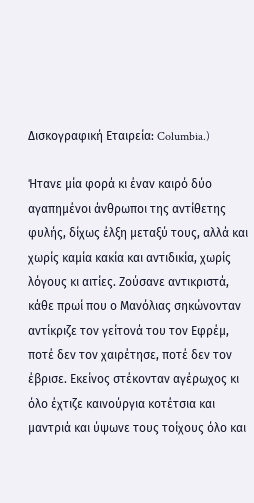Δισκογραφική Εταιρεία: Columbia.)

Ήτανε μία φορά κι έναν καιρό δύο αγαπημένοι άνθρωποι της αντίθετης φυλής, δίχως έλξη μεταξύ τους, αλλά και χωρίς καμία κακία και αντιδικία, χωρίς λόγους κι αιτίες. Ζούσανε αντικριστά, κάθε πρωί που ο Μανόλιας σηκώνονταν αντίκριζε τον γείτονά του τον Εφρέμ, ποτέ δεν τον χαιρέτησε, ποτέ δεν τον έβρισε. Εκείνος στέκονταν αγέρωχος κι όλο έχτιζε καινούργια κοτέτσια και μαντριά και ύψωνε τους τοίχους όλο και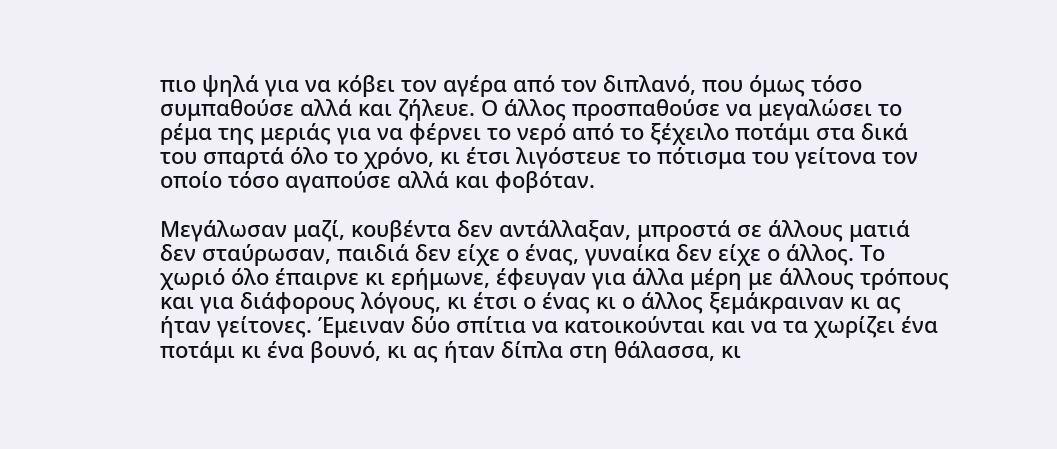πιο ψηλά για να κόβει τον αγέρα από τον διπλανό, που όμως τόσο συμπαθούσε αλλά και ζήλευε. Ο άλλος προσπαθούσε να μεγαλώσει το ρέμα της μεριάς για να φέρνει το νερό από το ξέχειλο ποτάμι στα δικά του σπαρτά όλο το χρόνο, κι έτσι λιγόστευε το πότισμα του γείτονα τον οποίο τόσο αγαπούσε αλλά και φοβόταν.

Μεγάλωσαν μαζί, κουβέντα δεν αντάλλαξαν, μπροστά σε άλλους ματιά δεν σταύρωσαν, παιδιά δεν είχε ο ένας, γυναίκα δεν είχε ο άλλος. Το χωριό όλο έπαιρνε κι ερήμωνε, έφευγαν για άλλα μέρη με άλλους τρόπους και για διάφορους λόγους, κι έτσι ο ένας κι ο άλλος ξεμάκραιναν κι ας ήταν γείτονες. Έμειναν δύο σπίτια να κατοικούνται και να τα χωρίζει ένα ποτάμι κι ένα βουνό, κι ας ήταν δίπλα στη θάλασσα, κι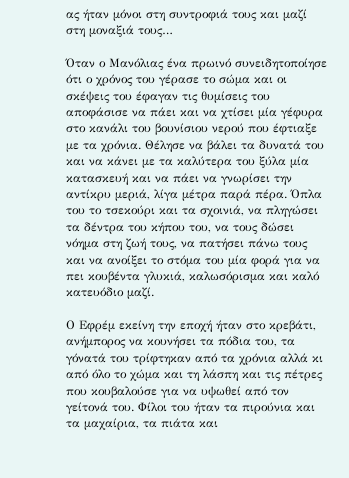ας ήταν μόνοι στη συντροφιά τους και μαζί στη μοναξιά τους…

Όταν ο Μανόλιας ένα πρωινό συνειδητοποίησε ότι ο χρόνος του γέρασε το σώμα και οι σκέψεις του έφαγαν τις θυμίσεις του αποφάσισε να πάει και να χτίσει μία γέφυρα στο κανάλι του βουνίσιου νερού που έφτιαξε με τα χρόνια. Θέλησε να βάλει τα δυνατά του και να κάνει με τα καλύτερα του ξύλα μία κατασκευή και να πάει να γνωρίσει την αντίκρυ μεριά, λίγα μέτρα παρά πέρα. Όπλα του το τσεκούρι και τα σχοινιά, να πληγώσει τα δέντρα του κήπου του, να τους δώσει νόημα στη ζωή τους, να πατήσει πάνω τους και να ανοίξει το στόμα του μία φορά για να πει κουβέντα γλυκιά, καλωσόρισμα και καλό κατευόδιο μαζί.

Ο Εφρέμ εκείνη την εποχή ήταν στο κρεβάτι, ανήμπορος να κουνήσει τα πόδια του, τα γόνατά του τρίφτηκαν από τα χρόνια αλλά κι από όλο το χώμα και τη λάσπη και τις πέτρες που κουβαλούσε για να υψωθεί από τον γείτονά του. Φίλοι του ήταν τα πιρούνια και τα μαχαίρια, τα πιάτα και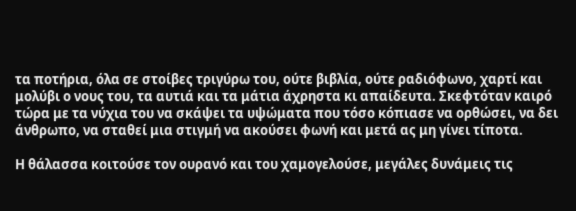τα ποτήρια, όλα σε στοίβες τριγύρω του, ούτε βιβλία, ούτε ραδιόφωνο, χαρτί και μολύβι ο νους του, τα αυτιά και τα μάτια άχρηστα κι απαίδευτα. Σκεφτόταν καιρό τώρα με τα νύχια του να σκάψει τα υψώματα που τόσο κόπιασε να ορθώσει, να δει άνθρωπο, να σταθεί μια στιγμή να ακούσει φωνή και μετά ας μη γίνει τίποτα.

Η θάλασσα κοιτούσε τον ουρανό και του χαμογελούσε, μεγάλες δυνάμεις τις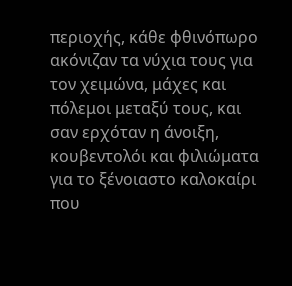περιοχής, κάθε φθινόπωρο ακόνιζαν τα νύχια τους για τον χειμώνα, μάχες και πόλεμοι μεταξύ τους, και σαν ερχόταν η άνοιξη, κουβεντολόι και φιλιώματα για το ξένοιαστο καλοκαίρι που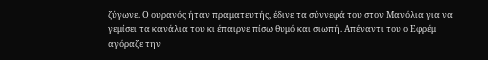ζύγωνε. Ο ουρανός ήταν πραματευτής, έδινε τα σύννεφά του στον Μανόλια για να γεμίσει τα κανάλια του κι έπαιρνε πίσω θυμό και σιωπή. Απέναντι του ο Εφρέμ αγόραζε την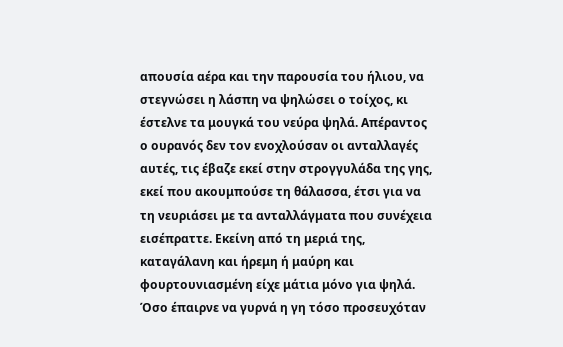απουσία αέρα και την παρουσία του ήλιου, να στεγνώσει η λάσπη να ψηλώσει ο τοίχος, κι έστελνε τα μουγκά του νεύρα ψηλά. Απέραντος ο ουρανός δεν τον ενοχλούσαν οι ανταλλαγές αυτές, τις έβαζε εκεί στην στρογγυλάδα της γης, εκεί που ακουμπούσε τη θάλασσα, έτσι για να τη νευριάσει με τα ανταλλάγματα που συνέχεια εισέπραττε. Εκείνη από τη μεριά της, καταγάλανη και ήρεμη ή μαύρη και φουρτουνιασμένη είχε μάτια μόνο για ψηλά. Όσο έπαιρνε να γυρνά η γη τόσο προσευχόταν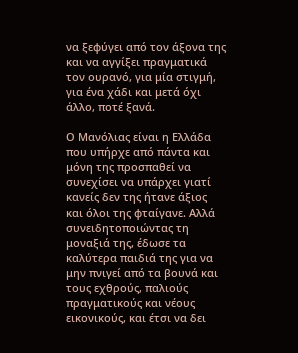να ξεφύγει από τον άξονα της και να αγγίξει πραγματικά τον ουρανό, για μία στιγμή, για ένα χάδι και μετά όχι άλλο, ποτέ ξανά.

Ο Μανόλιας είναι η Ελλάδα που υπήρχε από πάντα και μόνη της προσπαθεί να συνεχίσει να υπάρχει γιατί κανείς δεν της ήτανε άξιος και όλοι της φταίγανε. Αλλά συνειδητοποιώντας τη μοναξιά της, έδωσε τα καλύτερα παιδιά της για να μην πνιγεί από τα βουνά και τους εχθρούς, παλιούς πραγματικούς και νέους εικονικούς, και έτσι να δει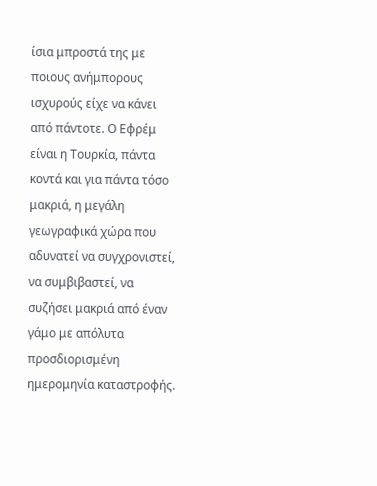ίσια μπροστά της με ποιους ανήμπορους ισχυρούς είχε να κάνει από πάντοτε. Ο Εφρέμ είναι η Τουρκία, πάντα κοντά και για πάντα τόσο μακριά, η μεγάλη γεωγραφικά χώρα που αδυνατεί να συγχρονιστεί, να συμβιβαστεί, να συζήσει μακριά από έναν γάμο με απόλυτα προσδιορισμένη ημερομηνία καταστροφής.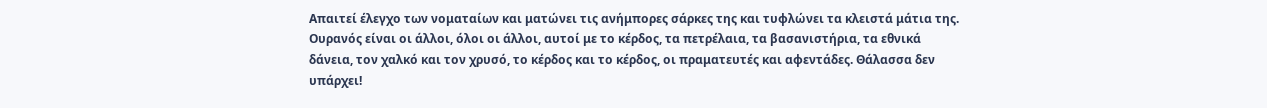Απαιτεί έλεγχο των νοματαίων και ματώνει τις ανήμπορες σάρκες της και τυφλώνει τα κλειστά μάτια της. Ουρανός είναι οι άλλοι, όλοι οι άλλοι, αυτοί με το κέρδος, τα πετρέλαια, τα βασανιστήρια, τα εθνικά δάνεια, τον χαλκό και τον χρυσό, το κέρδος και το κέρδος, οι πραματευτές και αφεντάδες. Θάλασσα δεν υπάρχει!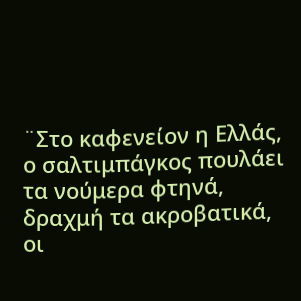¨Στο καφενείον η Ελλάς, ο σαλτιμπάγκος πουλάει τα νούμερα φτηνά, δραχμή τα ακροβατικά, οι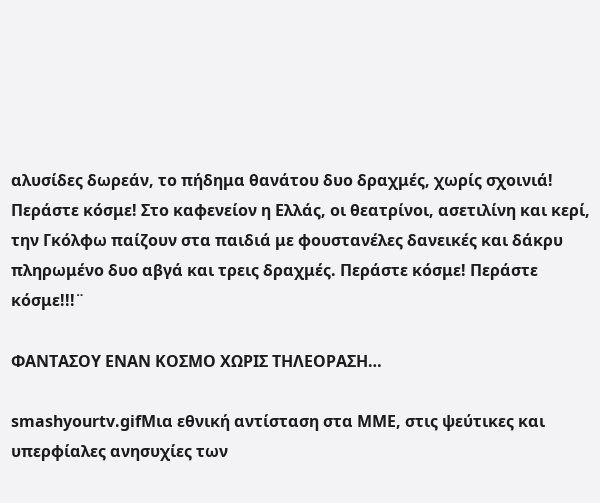αλυσίδες δωρεάν, το πήδημα θανάτου δυο δραχμές, χωρίς σχοινιά! Περάστε κόσμε! Στο καφενείον η Ελλάς, οι θεατρίνοι, ασετιλίνη και κερί, την Γκόλφω παίζουν στα παιδιά με φουστανέλες δανεικές και δάκρυ πληρωμένο δυο αβγά και τρεις δραχμές. Περάστε κόσμε! Περάστε κόσμε!!!¨

ΦΑΝΤΑΣΟΥ ΕΝΑΝ ΚΟΣΜΟ ΧΩΡΙΣ ΤΗΛΕΟΡΑΣΗ…

smashyourtv.gifΜια εθνική αντίσταση στα ΜΜΕ, στις ψεύτικες και υπερφίαλες ανησυχίες των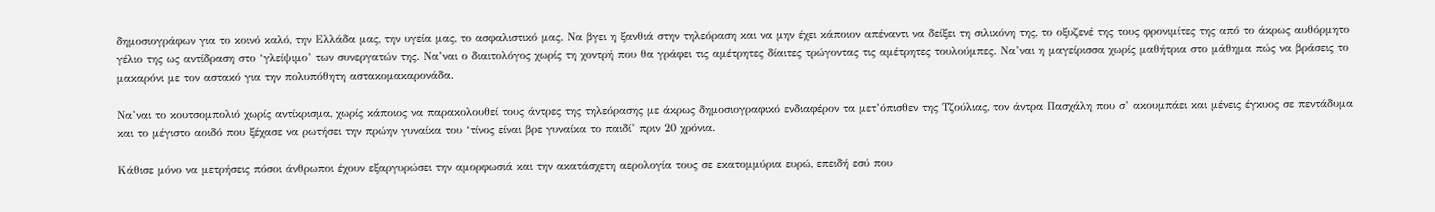δημοσιογράφων για το κοινό καλό, την Ελλάδα μας, την υγεία μας, το ασφαλιστικό μας. Να βγει η ξανθιά στην τηλεόραση και να μην έχει κάποιον απέναντι να δείξει τη σιλικόνη της, το οξυζενέ της τους φρονιμίτες της από το άκρως αυθόρμητο γέλιο της ως αντίδραση στο ‘γλείψιμο’ των συνεργατών της. Να’ναι ο διαιτολόγος χωρίς τη χοντρή που θα γράφει τις αμέτρητες δίαιτες τρώγοντας τις αμέτρητες τουλούμπες. Να’ναι η μαγείρισσα χωρίς μαθήτρια στο μάθημα πώς να βράσεις το μακαρόνι με τον αστακό για την πολυπόθητη αστακομακαρονάδα.

Να’ναι το κουτσομπολιό χωρίς αντίκρισμα, χωρίς κάποιος να παρακολουθεί τους άντρες της τηλεόρασης με άκρως δημοσιογραφικό ενδιαφέρον τα μετ’όπισθεν της Τζούλιας, τον άντρα Πασχάλη που σ’ ακουμπάει και μένεις έγκυος σε πεντάδυμα και το μέγιστο αοιδό που ξέχασε να ρωτήσει την πρώην γυναίκα του ‘τίνος είναι βρε γυναίκα το παιδί’ πριν 20 χρόνια.

Κάθισε μόνο να μετρήσεις πόσοι άνθρωποι έχουν εξαργυρώσει την αμορφωσιά και την ακατάσχετη αερολογία τους σε εκατομμύρια ευρώ, επειδή εσύ που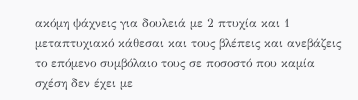ακόμη ψάχνεις για δουλειά με 2 πτυχία και 1 μεταπτυχιακό κάθεσαι και τους βλέπεις και ανεβάζεις το επόμενο συμβόλαιο τους σε ποσοστό που καμία σχέση δεν έχει με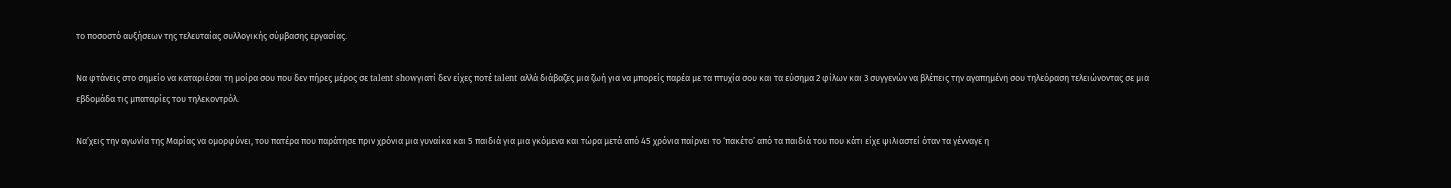το ποσοστό αυξήσεων της τελευταίας συλλογικής σύμβασης εργασίας.

Να φτάνεις στο σημείο να καταριέσαι τη μοίρα σου που δεν πήρες μέρος σε talent showγιατί δεν είχες ποτέ talent αλλά διάβαζες μια ζωή για να μπορείς παρέα με τα πτυχία σου και τα εύσημα 2 φίλων και 3 συγγενών να βλέπεις την αγαπημένη σου τηλεόραση τελειώνοντας σε μια εβδομάδα τις μπαταρίες του τηλεκοντρόλ.

Να’χεις την αγωνία της Μαρίας να ομορφύνει, του πατέρα που παράτησε πριν χρόνια μια γυναίκα και 5 παιδιά για μια γκόμενα και τώρα μετά από 45 χρόνια παίρνει το ‘πακέτο’ από τα παιδιά του που κάτι είχε ψιλιαστεί όταν τα γένναγε η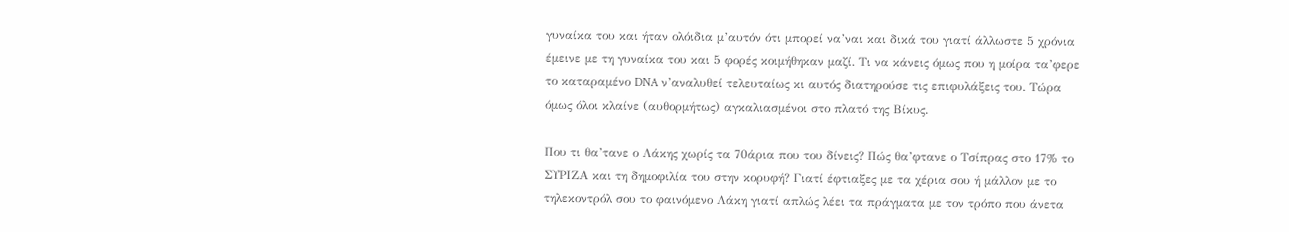γυναίκα του και ήταν ολόιδια μ’αυτόν ότι μπορεί να’ναι και δικά του γιατί άλλωστε 5 χρόνια έμεινε με τη γυναίκα του και 5 φορές κοιμήθηκαν μαζί. Τι να κάνεις όμως που η μοίρα τα’φερε το καταραμένο DNA ν’αναλυθεί τελευταίως κι αυτός διατηρούσε τις επιφυλάξεις του. Τώρα όμως όλοι κλαίνε (αυθορμήτως) αγκαλιασμένοι στο πλατό της Βίκυς.

Που τι θα’τανε ο Λάκης χωρίς τα 70άρια που του δίνεις? Πώς θα’φτανε ο Τσίπρας στο 17% το ΣΥΡΙΖΑ και τη δημοφιλία του στην κορυφή? Γιατί έφτιαξες με τα χέρια σου ή μάλλον με το τηλεκοντρόλ σου το φαινόμενο Λάκη γιατί απλώς λέει τα πράγματα με τον τρόπο που άνετα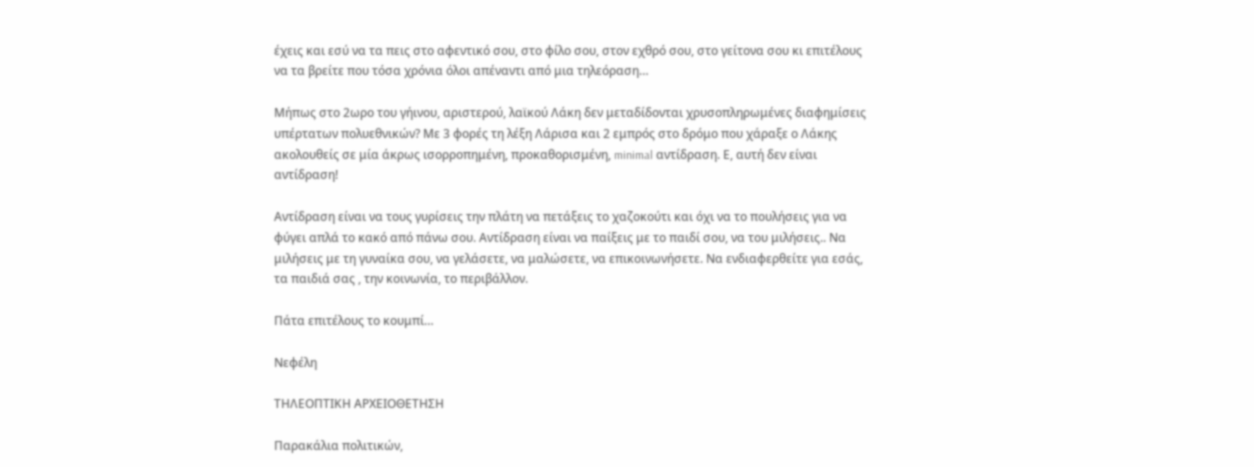έχεις και εσύ να τα πεις στο αφεντικό σου, στο φίλο σου, στον εχθρό σου, στο γείτονα σου κι επιτέλους να τα βρείτε που τόσα χρόνια όλοι απέναντι από μια τηλεόραση…

Μήπως στο 2ωρο του γήινου, αριστερού, λαϊκού Λάκη δεν μεταδίδονται χρυσοπληρωμένες διαφημίσεις υπέρτατων πολυεθνικών? Με 3 φορές τη λέξη Λάρισα και 2 εμπρός στο δρόμο που χάραξε ο Λάκης ακολουθείς σε μία άκρως ισορροπημένη, προκαθορισμένη, minimal αντίδραση. Ε, αυτή δεν είναι αντίδραση!

Αντίδραση είναι να τους γυρίσεις την πλάτη να πετάξεις το χαζοκούτι και όχι να το πουλήσεις για να φύγει απλά το κακό από πάνω σου. Αντίδραση είναι να παίξεις με το παιδί σου, να του μιλήσεις.. Να μιλήσεις με τη γυναίκα σου, να γελάσετε, να μαλώσετε, να επικοινωνήσετε. Να ενδιαφερθείτε για εσάς, τα παιδιά σας , την κοινωνία, το περιβάλλον.

Πάτα επιτέλους το κουμπί…

Νεφέλη

ΤΗΛΕΟΠΤΙΚΗ ΑΡΧΕΙΟΘΕΤΗΣΗ

Παρακάλια πολιτικών,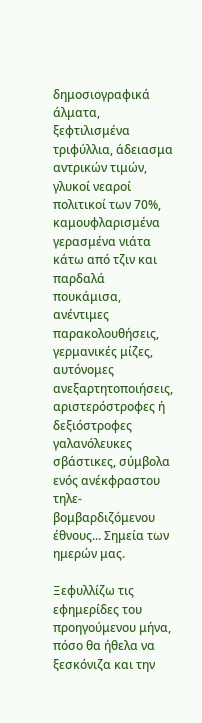δημοσιογραφικά άλματα, ξεφτιλισμένα τριφύλλια, άδειασμα αντρικών τιμών, γλυκοί νεαροί πολιτικοί των 70%, καμουφλαρισμένα γερασμένα νιάτα κάτω από τζιν και παρδαλά πουκάμισα, ανέντιμες παρακολουθήσεις, γερμανικές μίζες, αυτόνομες ανεξαρτητοποιήσεις, αριστερόστροφες ή δεξιόστροφες γαλανόλευκες σβάστικες, σύμβολα ενός ανέκφραστου τηλε-βομβαρδιζόμενου έθνους... Σημεία των ημερών μας.

Ξεφυλλίζω τις εφημερίδες του προηγούμενου μήνα, πόσο θα ήθελα να ξεσκόνιζα και την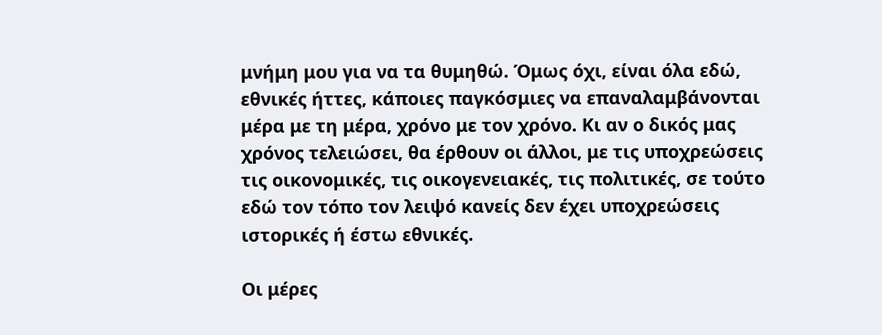μνήμη μου για να τα θυμηθώ. Όμως όχι, είναι όλα εδώ, εθνικές ήττες, κάποιες παγκόσμιες να επαναλαμβάνονται μέρα με τη μέρα, χρόνο με τον χρόνο. Κι αν ο δικός μας χρόνος τελειώσει, θα έρθουν οι άλλοι, με τις υποχρεώσεις τις οικονομικές, τις οικογενειακές, τις πολιτικές, σε τούτο εδώ τον τόπο τον λειψό κανείς δεν έχει υποχρεώσεις ιστορικές ή έστω εθνικές.

Οι μέρες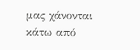μας χάνονται κάτω από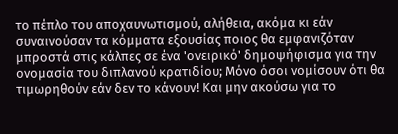το πέπλο του αποχαυνωτισμού, αλήθεια, ακόμα κι εάν συναινούσαν τα κόμματα εξουσίας ποιος θα εμφανιζόταν μπροστά στις κάλπες σε ένα 'ονειρικό' δημοψήφισμα για την ονομασία του διπλανού κρατιδίου; Μόνο όσοι νομίσουν ότι θα τιμωρηθούν εάν δεν το κάνουν! Και μην ακούσω για το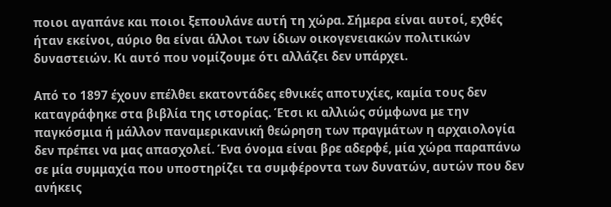ποιοι αγαπάνε και ποιοι ξεπουλάνε αυτή τη χώρα. Σήμερα είναι αυτοί, εχθές ήταν εκείνοι, αύριο θα είναι άλλοι των ίδιων οικογενειακών πολιτικών δυναστειών. Κι αυτό που νομίζουμε ότι αλλάζει δεν υπάρχει.

Από το 1897 έχουν επέλθει εκατοντάδες εθνικές αποτυχίες, καμία τους δεν καταγράφηκε στα βιβλία της ιστορίας. Έτσι κι αλλιώς σύμφωνα με την παγκόσμια ή μάλλον παναμερικανική θεώρηση των πραγμάτων η αρχαιολογία δεν πρέπει να μας απασχολεί. Ένα όνομα είναι βρε αδερφέ, μία χώρα παραπάνω σε μία συμμαχία που υποστηρίζει τα συμφέροντα των δυνατών, αυτών που δεν ανήκεις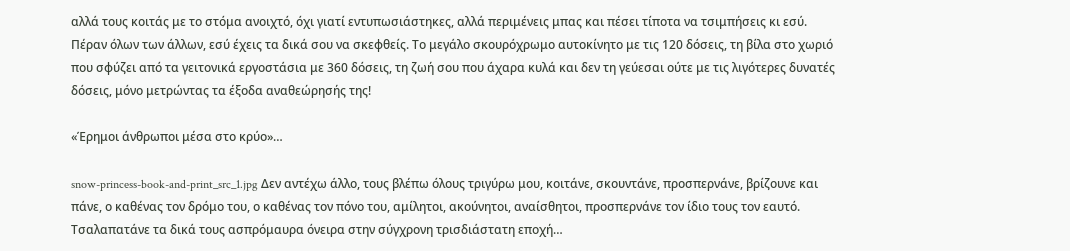αλλά τους κοιτάς με το στόμα ανοιχτό, όχι γιατί εντυπωσιάστηκες, αλλά περιμένεις μπας και πέσει τίποτα να τσιμπήσεις κι εσύ. Πέραν όλων των άλλων, εσύ έχεις τα δικά σου να σκεφθείς. Το μεγάλο σκουρόχρωμο αυτοκίνητο με τις 120 δόσεις, τη βίλα στο χωριό που σφύζει από τα γειτονικά εργοστάσια με 360 δόσεις, τη ζωή σου που άχαρα κυλά και δεν τη γεύεσαι ούτε με τις λιγότερες δυνατές δόσεις, μόνο μετρώντας τα έξοδα αναθεώρησής της!

«Έρημοι άνθρωποι μέσα στο κρύο»…

snow-princess-book-and-print_src_1.jpg Δεν αντέχω άλλο, τους βλέπω όλους τριγύρω μου, κοιτάνε, σκουντάνε, προσπερνάνε, βρίζουνε και πάνε, ο καθένας τον δρόμο του, ο καθένας τον πόνο του, αμίλητοι, ακούνητοι, αναίσθητοι, προσπερνάνε τον ίδιο τους τον εαυτό. Τσαλαπατάνε τα δικά τους ασπρόμαυρα όνειρα στην σύγχρονη τρισδιάστατη εποχή…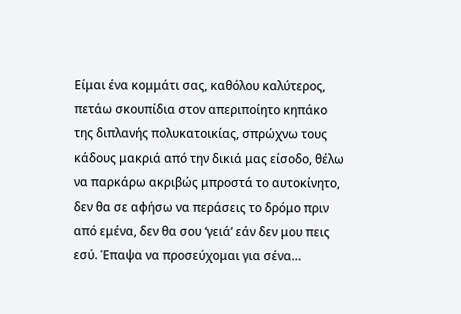Είμαι ένα κομμάτι σας, καθόλου καλύτερος, πετάω σκουπίδια στον απεριποίητο κηπάκο της διπλανής πολυκατοικίας, σπρώχνω τους κάδους μακριά από την δικιά μας είσοδο, θέλω να παρκάρω ακριβώς μπροστά το αυτοκίνητο, δεν θα σε αφήσω να περάσεις το δρόμο πριν από εμένα, δεν θα σου ‘γειά’ εάν δεν μου πεις εσύ. Έπαψα να προσεύχομαι για σένα…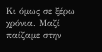Κι όμως σε ξέρω χρόνια. Μαζί παίζαμε στην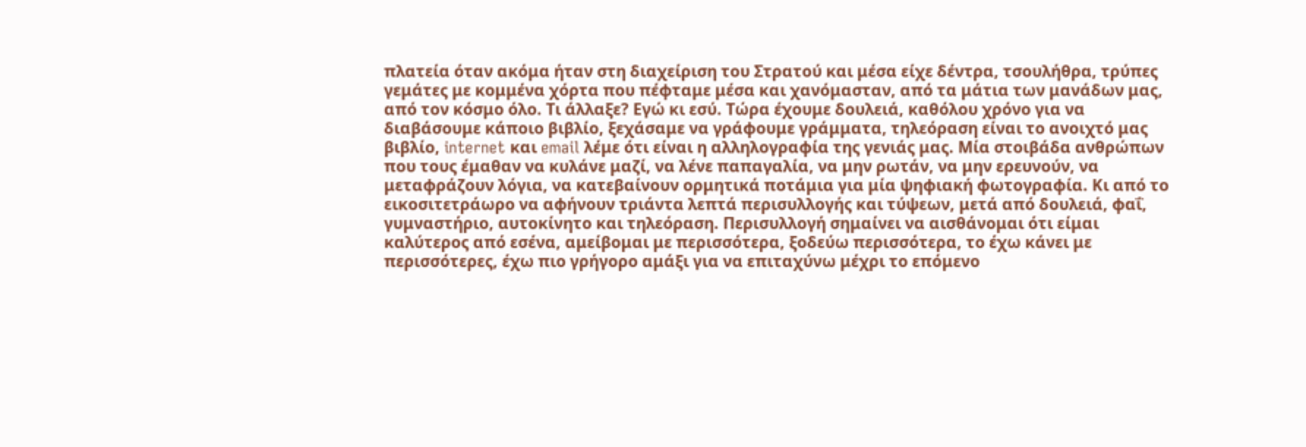πλατεία όταν ακόμα ήταν στη διαχείριση του Στρατού και μέσα είχε δέντρα, τσουλήθρα, τρύπες γεμάτες με κομμένα χόρτα που πέφταμε μέσα και χανόμασταν, από τα μάτια των μανάδων μας, από τον κόσμο όλο. Τι άλλαξε? Εγώ κι εσύ. Τώρα έχουμε δουλειά, καθόλου χρόνο για να διαβάσουμε κάποιο βιβλίο, ξεχάσαμε να γράφουμε γράμματα, τηλεόραση είναι το ανοιχτό μας βιβλίο, internet και email λέμε ότι είναι η αλληλογραφία της γενιάς μας. Μία στοιβάδα ανθρώπων που τους έμαθαν να κυλάνε μαζί, να λένε παπαγαλία, να μην ρωτάν, να μην ερευνούν, να μεταφράζουν λόγια, να κατεβαίνουν ορμητικά ποτάμια για μία ψηφιακή φωτογραφία. Κι από το εικοσιτετράωρο να αφήνουν τριάντα λεπτά περισυλλογής και τύψεων, μετά από δουλειά, φαΐ, γυμναστήριο, αυτοκίνητο και τηλεόραση. Περισυλλογή σημαίνει να αισθάνομαι ότι είμαι καλύτερος από εσένα, αμείβομαι με περισσότερα, ξοδεύω περισσότερα, το έχω κάνει με περισσότερες, έχω πιο γρήγορο αμάξι για να επιταχύνω μέχρι το επόμενο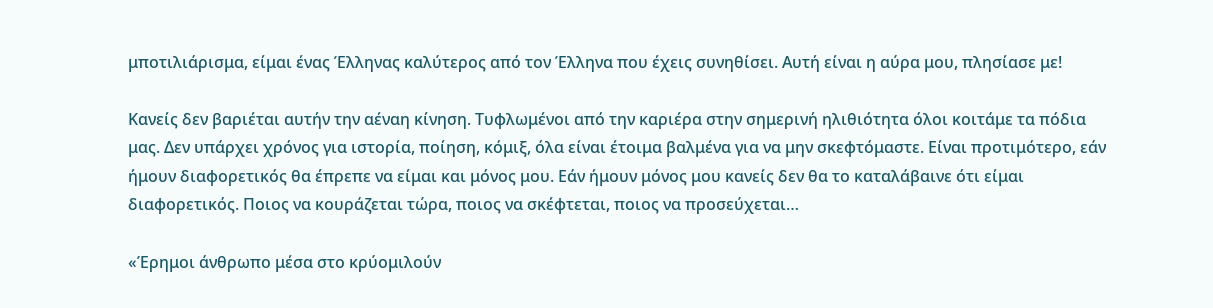μποτιλιάρισμα, είμαι ένας Έλληνας καλύτερος από τον Έλληνα που έχεις συνηθίσει. Αυτή είναι η αύρα μου, πλησίασε με!

Κανείς δεν βαριέται αυτήν την αέναη κίνηση. Τυφλωμένοι από την καριέρα στην σημερινή ηλιθιότητα όλοι κοιτάμε τα πόδια μας. Δεν υπάρχει χρόνος για ιστορία, ποίηση, κόμιξ, όλα είναι έτοιμα βαλμένα για να μην σκεφτόμαστε. Είναι προτιμότερο, εάν ήμουν διαφορετικός θα έπρεπε να είμαι και μόνος μου. Εάν ήμουν μόνος μου κανείς δεν θα το καταλάβαινε ότι είμαι διαφορετικός. Ποιος να κουράζεται τώρα, ποιος να σκέφτεται, ποιος να προσεύχεται…

«Έρημοι άνθρωπο μέσα στο κρύομιλούν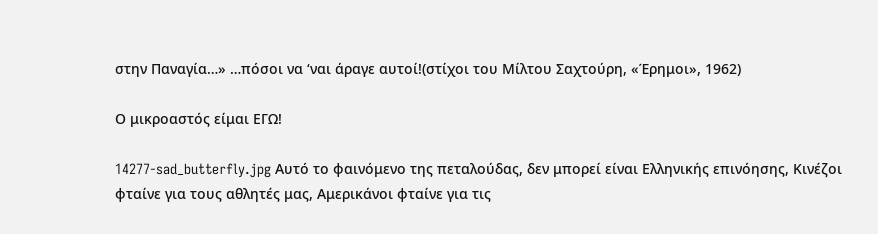στην Παναγία…» …πόσοι να ‘ναι άραγε αυτοί!(στίχοι του Μίλτου Σαχτούρη, «Έρημοι», 1962)

Ο μικροαστός είμαι ΕΓΩ!

14277-sad_butterfly.jpg Αυτό το φαινόμενο της πεταλούδας, δεν μπορεί είναι Ελληνικής επινόησης, Κινέζοι φταίνε για τους αθλητές μας, Αμερικάνοι φταίνε για τις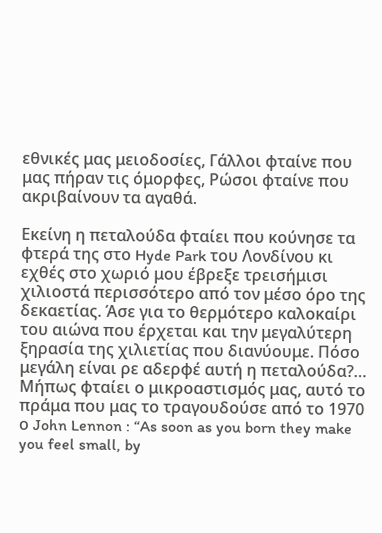εθνικές μας μειοδοσίες, Γάλλοι φταίνε που μας πήραν τις όμορφες, Ρώσοι φταίνε που ακριβαίνουν τα αγαθά.

Εκείνη η πεταλούδα φταίει που κούνησε τα φτερά της στο Hyde Park του Λονδίνου κι εχθές στο χωριό μου έβρεξε τρεισήμισι χιλιοστά περισσότερο από τον μέσο όρο της δεκαετίας. Άσε για το θερμότερο καλοκαίρι του αιώνα που έρχεται και την μεγαλύτερη ξηρασία της χιλιετίας που διανύουμε. Πόσο μεγάλη είναι ρε αδερφέ αυτή η πεταλούδα?…
Μήπως φταίει ο μικροαστισμός μας, αυτό το πράμα που μας το τραγουδούσε από το 1970 ο John Lennon : “As soon as you born they make you feel small, by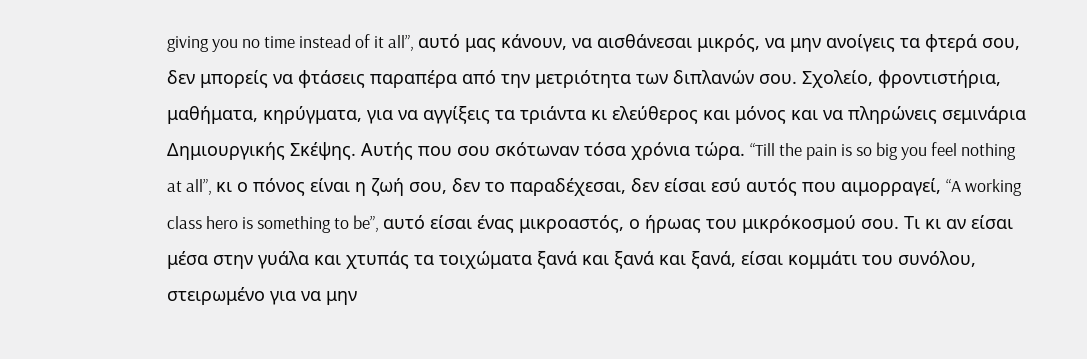giving you no time instead of it all”, αυτό μας κάνουν, να αισθάνεσαι μικρός, να μην ανοίγεις τα φτερά σου, δεν μπορείς να φτάσεις παραπέρα από την μετριότητα των διπλανών σου. Σχολείο, φροντιστήρια, μαθήματα, κηρύγματα, για να αγγίξεις τα τριάντα κι ελεύθερος και μόνος και να πληρώνεις σεμινάρια Δημιουργικής Σκέψης. Αυτής που σου σκότωναν τόσα χρόνια τώρα. “Till the pain is so big you feel nothing at all”, κι ο πόνος είναι η ζωή σου, δεν το παραδέχεσαι, δεν είσαι εσύ αυτός που αιμορραγεί, “A working class hero is something to be”, αυτό είσαι ένας μικροαστός, ο ήρωας του μικρόκοσμού σου. Τι κι αν είσαι μέσα στην γυάλα και χτυπάς τα τοιχώματα ξανά και ξανά και ξανά, είσαι κομμάτι του συνόλου, στειρωμένο για να μην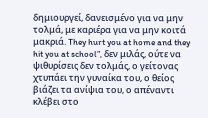δημιουργεί, δανεισμένο για να μην τολμά, με καριέρα για να μην κοιτά μακριά. They hurt you at home and they hit you at school”, δεν μιλάς, ούτε να ψιθυρίσεις δεν τολμάς, ο γείτονας χτυπάει την γυναίκα του, ο θείος βιάζει τα ανίψια του, ο απέναντι κλέβει στο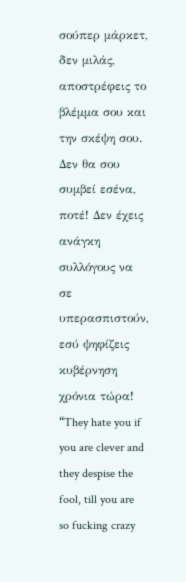σούπερ μάρκετ, δεν μιλάς, αποστρέφεις το βλέμμα σου και την σκέψη σου. Δεν θα σου συμβεί εσένα, ποτέ! Δεν έχεις ανάγκη συλλόγους να σε υπερασπιστούν, εσύ ψηφίζεις κυβέρνηση χρόνια τώρα! “They hate you if you are clever and they despise the fool, till you are so fucking crazy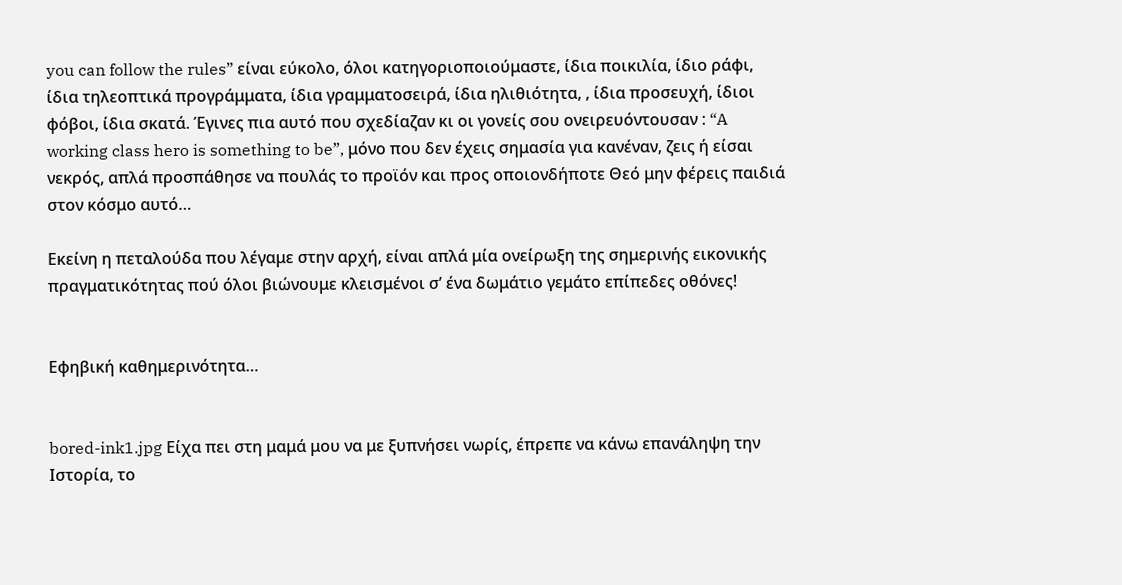you can follow the rules” είναι εύκολο, όλοι κατηγοριοποιούμαστε, ίδια ποικιλία, ίδιο ράφι, ίδια τηλεοπτικά προγράμματα, ίδια γραμματοσειρά, ίδια ηλιθιότητα, , ίδια προσευχή, ίδιοι φόβοι, ίδια σκατά. Έγινες πια αυτό που σχεδίαζαν κι οι γονείς σου ονειρευόντουσαν : “A working class hero is something to be”, μόνο που δεν έχεις σημασία για κανέναν, ζεις ή είσαι νεκρός, απλά προσπάθησε να πουλάς το προϊόν και προς οποιονδήποτε Θεό μην φέρεις παιδιά στον κόσμο αυτό…

Εκείνη η πεταλούδα που λέγαμε στην αρχή, είναι απλά μία ονείρωξη της σημερινής εικονικής πραγματικότητας πού όλοι βιώνουμε κλεισμένοι σ’ ένα δωμάτιο γεμάτο επίπεδες οθόνες!


Εφηβική καθημερινότητα…


bored-ink1.jpg Είχα πει στη μαμά μου να με ξυπνήσει νωρίς, έπρεπε να κάνω επανάληψη την Ιστορία, το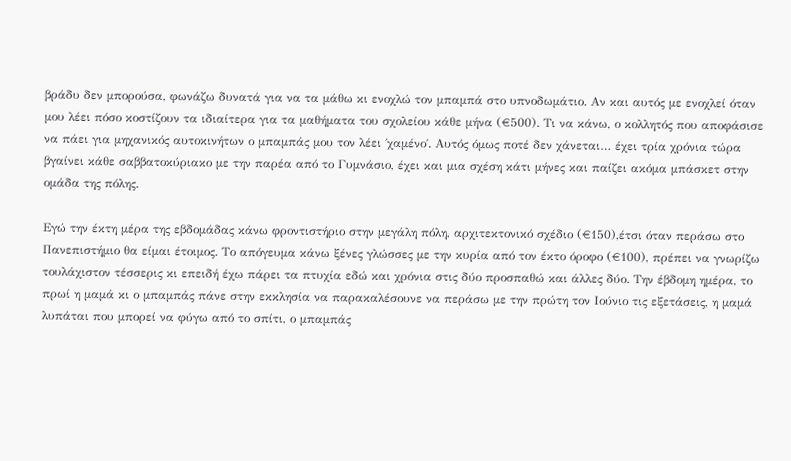βράδυ δεν μπορούσα, φωνάζω δυνατά για να τα μάθω κι ενοχλώ τον μπαμπά στο υπνοδωμάτιο. Αν και αυτός με ενοχλεί όταν μου λέει πόσο κοστίζουν τα ιδιαίτερα για τα μαθήματα του σχολείου κάθε μήνα (€500). Τι να κάνω, ο κολλητός που αποφάσισε να πάει για μηχανικός αυτοκινήτων ο μπαμπάς μου τον λέει ΄χαμένο΄. Αυτός όμως ποτέ δεν χάνεται… έχει τρία χρόνια τώρα βγαίνει κάθε σαββατοκύριακο με την παρέα από το Γυμνάσιο, έχει και μια σχέση κάτι μήνες και παίζει ακόμα μπάσκετ στην ομάδα της πόλης.

Εγώ την έκτη μέρα της εβδομάδας κάνω φροντιστήριο στην μεγάλη πόλη, αρχιτεκτονικό σχέδιο (€150),έτσι όταν περάσω στο Πανεπιστήμιο θα είμαι έτοιμος. Το απόγευμα κάνω ξένες γλώσσες με την κυρία από τον έκτο όροφο (€100), πρέπει να γνωρίζω τουλάχιστον τέσσερις κι επειδή έχω πάρει τα πτυχία εδώ και χρόνια στις δύο προσπαθώ και άλλες δύο. Την έβδομη ημέρα, το πρωί η μαμά κι ο μπαμπάς πάνε στην εκκλησία να παρακαλέσουνε να περάσω με την πρώτη τον Ιούνιο τις εξετάσεις, η μαμά λυπάται που μπορεί να φύγω από το σπίτι, ο μπαμπάς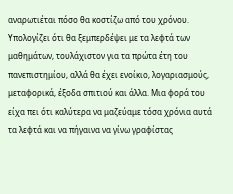αναρωτιέται πόσο θα κοστίζω από του χρόνου. Υπολογίζει ότι θα ξεμπερδέψει με τα λεφτά των μαθημάτων, τουλάχιστον για τα πρώτα έτη του πανεπιστημίου, αλλά θα έχει ενοίκιο, λογαριασμούς, μεταφορικά, έξοδα σπιτιού και άλλα. Μια φορά του είχα πει ότι καλύτερα να μαζεύαμε τόσα χρόνια αυτά τα λεφτά και να πήγαινα να γίνω γραφίστας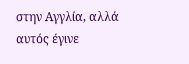στην Αγγλία, αλλά αυτός έγινε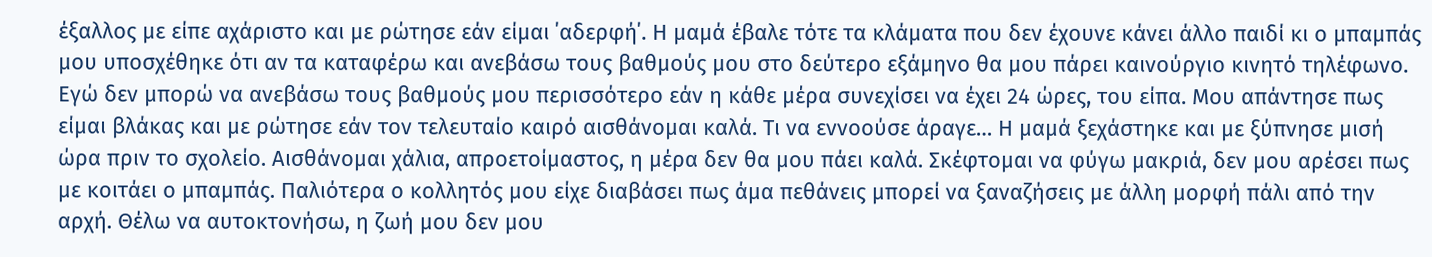έξαλλος με είπε αχάριστο και με ρώτησε εάν είμαι ΄αδερφή΄. Η μαμά έβαλε τότε τα κλάματα που δεν έχουνε κάνει άλλο παιδί κι ο μπαμπάς μου υποσχέθηκε ότι αν τα καταφέρω και ανεβάσω τους βαθμούς μου στο δεύτερο εξάμηνο θα μου πάρει καινούργιο κινητό τηλέφωνο. Εγώ δεν μπορώ να ανεβάσω τους βαθμούς μου περισσότερο εάν η κάθε μέρα συνεχίσει να έχει 24 ώρες, του είπα. Μου απάντησε πως είμαι βλάκας και με ρώτησε εάν τον τελευταίο καιρό αισθάνομαι καλά. Τι να εννοούσε άραγε… Η μαμά ξεχάστηκε και με ξύπνησε μισή ώρα πριν το σχολείο. Αισθάνομαι χάλια, απροετοίμαστος, η μέρα δεν θα μου πάει καλά. Σκέφτομαι να φύγω μακριά, δεν μου αρέσει πως με κοιτάει ο μπαμπάς. Παλιότερα ο κολλητός μου είχε διαβάσει πως άμα πεθάνεις μπορεί να ξαναζήσεις με άλλη μορφή πάλι από την αρχή. Θέλω να αυτοκτονήσω, η ζωή μου δεν μου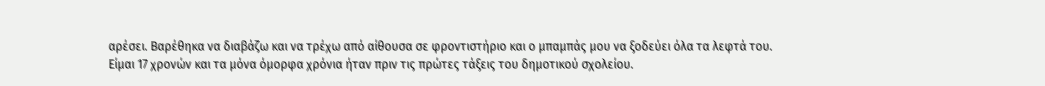αρέσει. Βαρέθηκα να διαβάζω και να τρέχω από αίθουσα σε φροντιστήριο και ο μπαμπάς μου να ξοδεύει όλα τα λεφτά του. Είμαι 17 χρονών και τα μόνα όμορφα χρόνια ήταν πριν τις πρώτες τάξεις του δημοτικού σχολείου.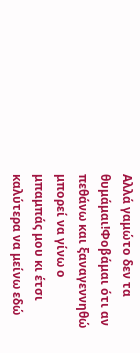Αλλά γαμώτο δεν τα θυμάμαι!Φοβάμαι ότι αν πεθάνω και ξαναγεννηθώ μπορεί να γίνω ο μπαμπάς μου κι έτσι καλύτερα να μείνω εδώ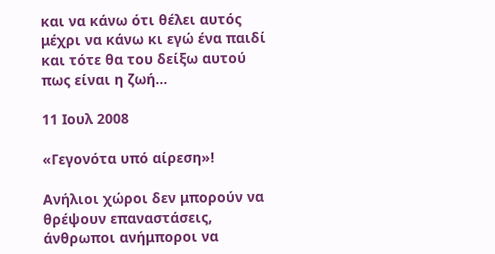και να κάνω ότι θέλει αυτός μέχρι να κάνω κι εγώ ένα παιδί και τότε θα του δείξω αυτού πως είναι η ζωή…

11 Ιουλ 2008

«Γεγονότα υπό αίρεση»!

Ανήλιοι χώροι δεν μπορούν να θρέψουν επαναστάσεις, άνθρωποι ανήμποροι να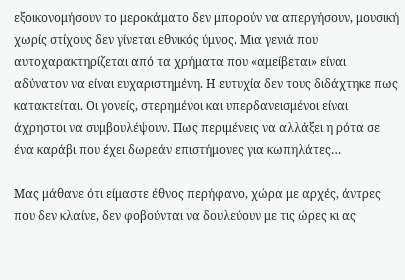εξοικονομήσουν το μεροκάματο δεν μπορούν να απεργήσουν, μουσική χωρίς στίχους δεν γίνεται εθνικός ύμνος. Μια γενιά που αυτοχαρακτηρίζεται από τα χρήματα που «αμείβεται» είναι αδύνατον να είναι ευχαριστημένη. Η ευτυχία δεν τους διδάχτηκε πως κατακτείται. Οι γονείς, στερημένοι και υπερδανεισμένοι είναι άχρηστοι να συμβουλέψουν. Πως περιμένεις να αλλάξει η ρότα σε ένα καράβι που έχει δωρεάν επιστήμονες για κωπηλάτες…

Μας μάθανε ότι είμαστε έθνος περήφανο, χώρα με αρχές, άντρες που δεν κλαίνε, δεν φοβούνται να δουλεύουν με τις ώρες κι ας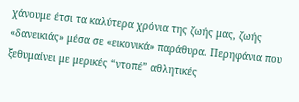χάνουμε έτσι τα καλύτερα χρόνια της ζωής μας, ζωής «δανεικιάς» μέσα σε «εικονικά» παράθυρα. Περηφάνια που ξεθυμαίνει με μερικές “ντοπέ” αθλητικές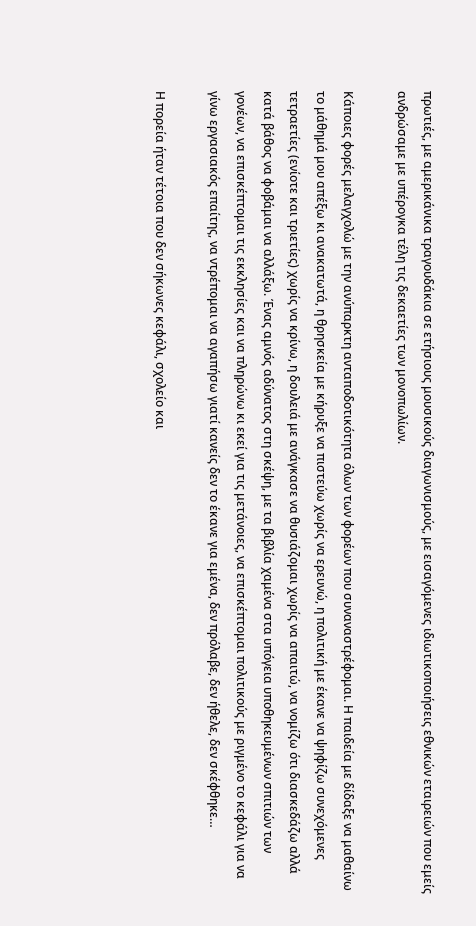πρωτιές, με αμερικάνικα τραγουδάκια σε ετήσιους μουσικούς διαγωνισμούς, με εισαγόμενες ιδιωτικοποιήσεις εθνικών εταιρειών που εμείς ανδρώσαμε με υπέρογκα τέλη τις δεκαετίες των μονοπωλίων.

Κάποιες φορές μελαγχολώ με την ανύπαρκτη ανταποδοτικότητα όλων των φορέων που συναναστρέφομαι. Η παιδεία με δίδαξε να μαθαίνω το μάθημά μου απέξω κι ανακατωτά, η θρησκεία με κήρυξε να πιστεύω χωρίς να ερευνώ, η πολιτική με έκανε να ψηφίζω συνεχόμενες τετραετίες (ενίοτε και τριετίες) χωρίς να κρίνω, η δουλειά με ανάγκασε να θυσιάζομαι χωρίς να απαιτώ, να νομίζω ότι διασκεδάζω αλλά κατά βάθος να φοβάμαι να αλλάξω. Ένας αμνός αδύνατος στη σκέψη, με τα βιβλία χαμένα στα υπόγεια υποθηκευμένων σπιτιών των γονέων, να επισκέπτομαι τις εκκλησίες και να πληρώνω κι εκεί για τις μετάνοιες, να επισκέπτομαι πολιτικούς με ριγμένο το κεφάλι για να γίνω εργασιακός επαίτης, να ντρέπομαι να αγαπήσω γιατί κανείς δεν το έκανε για εμένα, δεν πρόλαβε, δεν ήθελε, δεν σκέφθηκε…

Η πορεία ήταν τέτοια που δεν σήκωνες κεφάλι, σχολείο και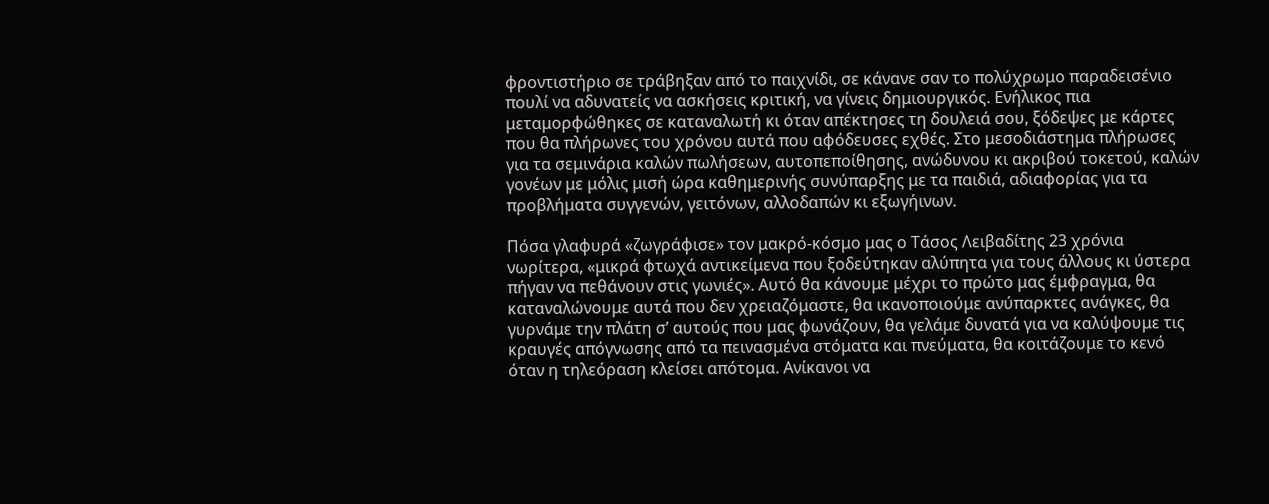φροντιστήριο σε τράβηξαν από το παιχνίδι, σε κάνανε σαν το πολύχρωμο παραδεισένιο πουλί να αδυνατείς να ασκήσεις κριτική, να γίνεις δημιουργικός. Ενήλικος πια μεταμορφώθηκες σε καταναλωτή κι όταν απέκτησες τη δουλειά σου, ξόδεψες με κάρτες που θα πλήρωνες του χρόνου αυτά που αφόδευσες εχθές. Στο μεσοδιάστημα πλήρωσες για τα σεμινάρια καλών πωλήσεων, αυτοπεποίθησης, ανώδυνου κι ακριβού τοκετού, καλών γονέων με μόλις μισή ώρα καθημερινής συνύπαρξης με τα παιδιά, αδιαφορίας για τα προβλήματα συγγενών, γειτόνων, αλλοδαπών κι εξωγήινων.

Πόσα γλαφυρά «ζωγράφισε» τον μακρό-κόσμο μας ο Τάσος Λειβαδίτης 23 χρόνια νωρίτερα, «μικρά φτωχά αντικείμενα που ξοδεύτηκαν αλύπητα για τους άλλους κι ύστερα πήγαν να πεθάνουν στις γωνιές». Αυτό θα κάνουμε μέχρι το πρώτο μας έμφραγμα, θα καταναλώνουμε αυτά που δεν χρειαζόμαστε, θα ικανοποιούμε ανύπαρκτες ανάγκες, θα γυρνάμε την πλάτη σ’ αυτούς που μας φωνάζουν, θα γελάμε δυνατά για να καλύψουμε τις κραυγές απόγνωσης από τα πεινασμένα στόματα και πνεύματα, θα κοιτάζουμε το κενό όταν η τηλεόραση κλείσει απότομα. Ανίκανοι να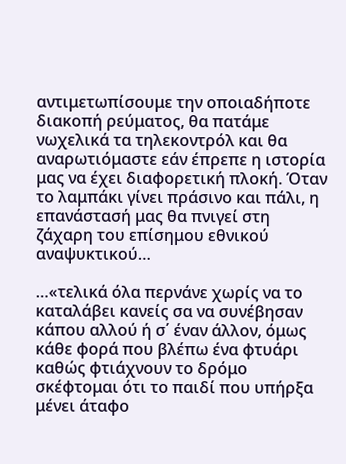αντιμετωπίσουμε την οποιαδήποτε διακοπή ρεύματος, θα πατάμε νωχελικά τα τηλεκοντρόλ και θα αναρωτιόμαστε εάν έπρεπε η ιστορία μας να έχει διαφορετική πλοκή. Όταν το λαμπάκι γίνει πράσινο και πάλι, η επανάστασή μας θα πνιγεί στη ζάχαρη του επίσημου εθνικού αναψυκτικού…

…«τελικά όλα περνάνε χωρίς να το καταλάβει κανείς σα να συνέβησαν κάπου αλλού ή σ΄ έναν άλλον, όμως κάθε φορά που βλέπω ένα φτυάρι καθώς φτιάχνουν το δρόμο σκέφτομαι ότι το παιδί που υπήρξα μένει άταφο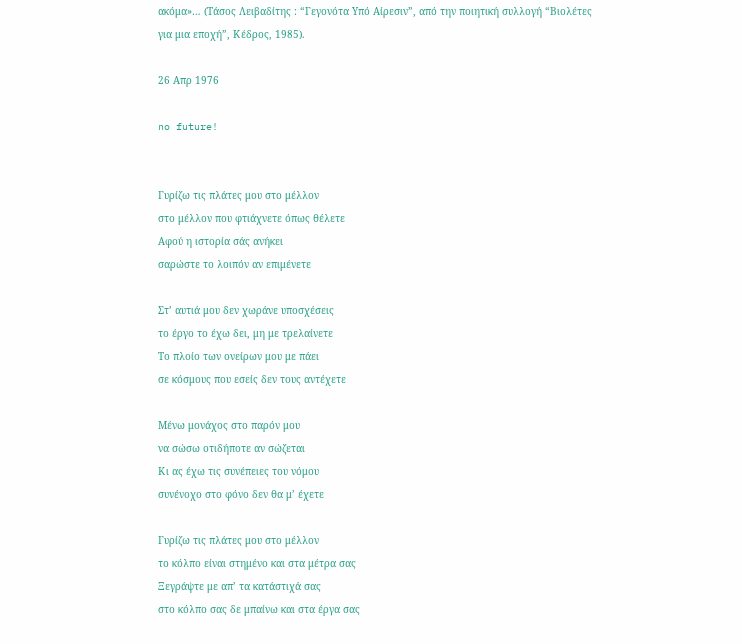ακόμα»… (Τάσος Λειβαδίτης : “Γεγονότα Υπό Αίρεσιν”, από την ποιητική συλλογή “Βιολέτες για μια εποχή”, Κέδρος, 1985).

26 Απρ 1976

no future!


Γυρίζω τις πλάτες μου στο μέλλον
στο μέλλον που φτιάχνετε όπως θέλετε
Αφού η ιστορία σάς ανήκει
σαρώστε το λοιπόν αν επιμένετε

Στ’ αυτιά μου δεν χωράνε υποσχέσεις
το έργο το έχω δει, μη με τρελαίνετε
Το πλοίο των ονείρων μου με πάει
σε κόσμους που εσείς δεν τους αντέχετε

Μένω μονάχος στο παρόν μου
να σώσω οτιδήποτε αν σώζεται
Κι ας έχω τις συνέπειες του νόμου
συνένοχο στο φόνο δεν θα μ’ έχετε

Γυρίζω τις πλάτες μου στο μέλλον
το κόλπο είναι στημένο και στα μέτρα σας
Ξεγράψτε με απ’ τα κατάστιχά σας
στο κόλπο σας δε μπαίνω και στα έργα σας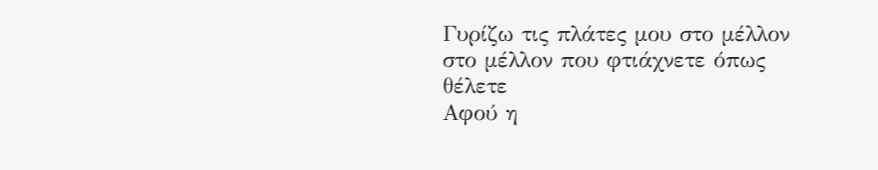Γυρίζω τις πλάτες μου στο μέλλον
στο μέλλον που φτιάχνετε όπως θέλετε
Αφού η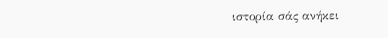ιστορία σάς ανήκει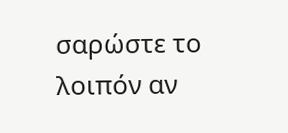σαρώστε το λοιπόν αν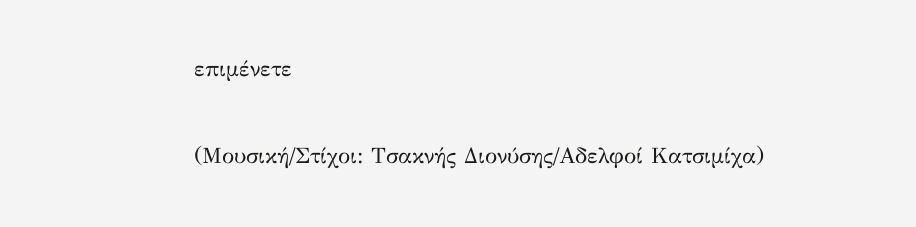επιμένετε

(Μουσική/Στίχοι: Τσακνής Διονύσης/Αδελφοί Κατσιμίχα)